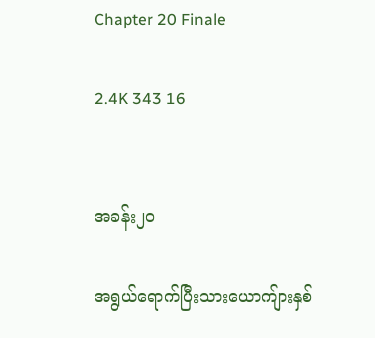Chapter 20 Finale

2.4K 343 16


အခန်း၂၀

အရွယ်ရောက်ပြီးသားယောကျ်ားနှစ်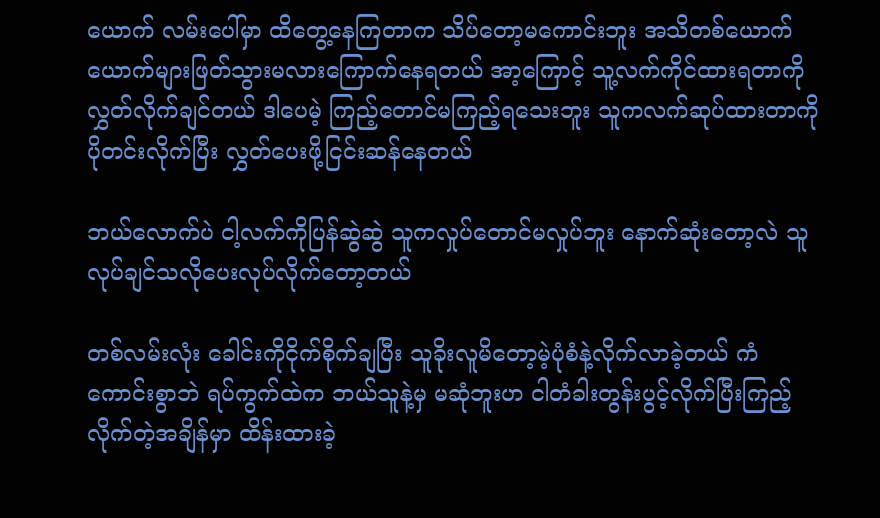ယောက် လမ်းပေါ်မှာ ထိတွေ့နေကြတာက သိပ်တော့မကောင်းဘူး အသိတစ်ယောက်ယောက်များဖြတ်သွားမလားကြောက်နေရတယ် အာ့ကြောင့် သူ့လက်ကိုင်ထားရတာကို လွှတ်လိုက်ချင်တယ် ဒါပေမဲ့ ကြည့်တောင်မကြည့်ရသေးဘူး သူကလက်ဆုပ်ထားတာကိုပိုတင်းလိုက်ပြီး လွှတ်ပေးဖို့ငြင်းဆန်နေတယ်

ဘယ်လောက်ပဲ ငါ့လက်ကိုပြန်ဆွဲဆွဲ သူကလှုပ်တောင်မလှုပ်ဘူး နောက်ဆုံးတော့လဲ သူလုပ်ချင်သလိုပေးလုပ်လိုက်တော့တယ်

တစ်လမ်းလုံး ခေါင်းကိုငိုက်စိုက်ချပြီး သူခိုးလူမိတော့မဲ့ပုံစံနဲ့လိုက်လာခဲ့တယ် ကံကောင်းစွာဘဲ ရပ်ကွက်ထဲက ဘယ်သူနဲ့မှ မဆုံဘူးဟ ငါတံခါးတွန်းပွင့်လိုက်ပြီးကြည့်လိုက်တဲ့အချိန်မှာ ထိန်းထားခဲ့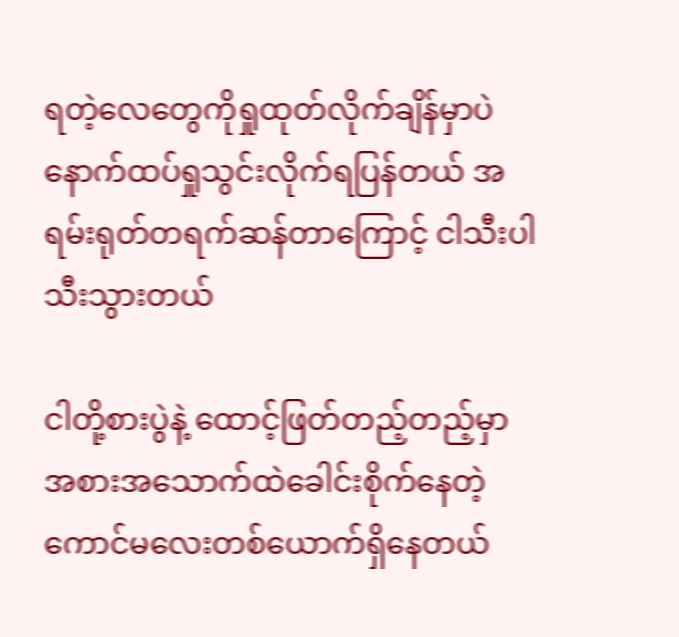ရတဲ့လေတွေကိုရှုထုတ်လိုက်ချိန်မှာပဲ နောက်ထပ်ရှုသွင်းလိုက်ရပြန်တယ် အရမ်းရုတ်တရက်ဆန်တာကြောင့် ငါသီးပါသီးသွားတယ်

ငါတို့စားပွဲနဲ့ ထောင့်ဖြတ်တည့်တည့်မှာ အစားအသောက်ထဲခေါင်းစိုက်နေတဲ့ကောင်မလေးတစ်ယောက်ရှိနေတယ်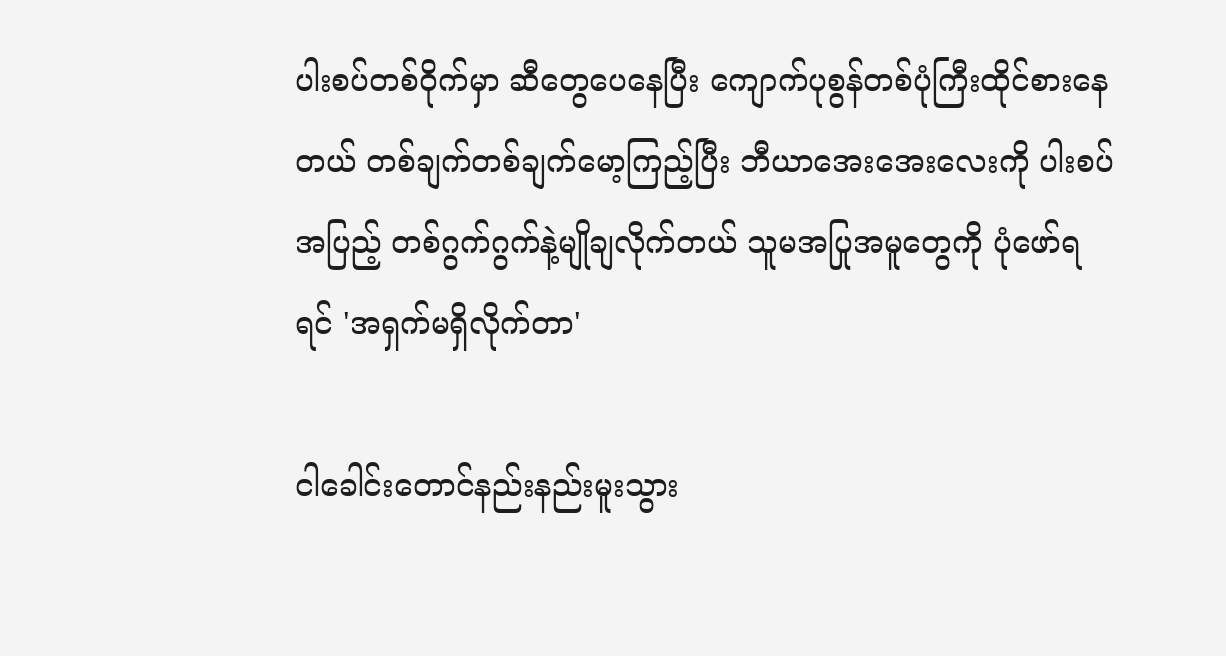ပါးစပ်တစ်ဝိုက်မှာ ဆီတွေပေနေပြီး ကျောက်ပုစွန်တစ်ပုံကြီးထိုင်စားနေတယ် တစ်ချက်တစ်ချက်မော့ကြည့်ပြီး ဘီယာအေးအေးလေးကို ပါးစပ်အပြည့် တစ်ဂွက်ဂွက်နဲ့မျိုချလိုက်တယ် သူမအပြုအမူတွေကို ပုံဖော်ရရင် 'အရှက်မရှိလိုက်တာ'

ငါခေါင်းတောင်နည်းနည်းမူးသွား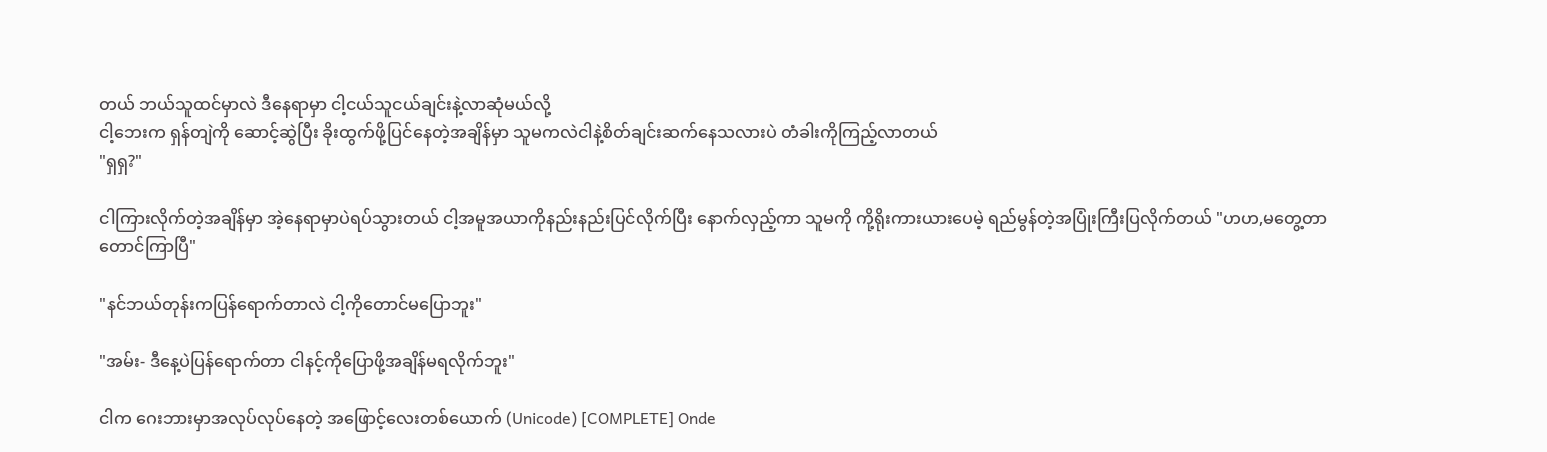တယ် ဘယ်သူထင်မှာလဲ ဒီနေရာမှာ ငါ့ငယ်သူငယ်ချင်းနဲ့လာဆုံမယ်လို့
ငါ့ဘေးက ရှန်တျဲကို ဆောင့်ဆွဲပြီး ခိုးထွက်ဖို့ပြင်နေတဲ့အချိန်မှာ သူမကလဲငါနဲ့စိတ်ချင်းဆက်နေသလားပဲ တံခါးကိုကြည့်လာတယ်
"ရှရှ?"

ငါကြားလိုက်တဲ့အချိန်မှာ အဲ့နေရာမှာပဲရပ်သွားတယ် ငါ့အမူအယာကိုနည်းနည်းပြင်လိုက်ပြီး နောက်လှည့်ကာ သူမကို ကို့ရိုးကားယားပေမဲ့ ရည်မွန်တဲ့အပြုံးကြီးပြလိုက်တယ် "ဟဟ,မတွေ့တာတောင်ကြာပြီ"

"နင်ဘယ်တုန်းကပြန်ရောက်တာလဲ ငါ့ကိုတောင်မပြောဘူး"

"အမ်း- ဒီနေ့ပဲပြန်ရောက်တာ ငါနင့်ကိုပြောဖို့အချိန်မရလိုက်ဘူး"

ငါက ဂေးဘားမှာအလုပ်လုပ်နေတဲ့ အဖြောင့်လေးတစ်ယောက် (Unicode) [COMPLETE] Onde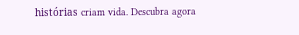histórias criam vida. Descubra agora